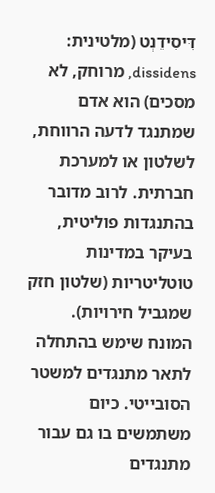דִּיסִידֵנְט (מלטינית: dissidens, מרוחק, לא מסכים) הוא אדם שמתנגד לדעה הרווחת, לשלטון או למערכת חברתית. לרוב מדובר בהתנגדות פוליטית, בעיקר במדינות טוטליטריות (שלטון חזק שמגביל חירויות).
המונח שימש בהתחלה לתאר מתנגדים למשטר הסובייטי. כיום משתמשים בו גם עבור מתנגדים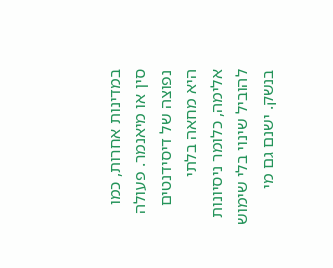במדינות אחרות, כמו סין או מיאנמר. פעולה נפוצה של דיסידנטים היא מחאה בלתי אלימה, כלומר ניסיונות להוביל שינוי בלי שימוש בנשק. ישנם גם מי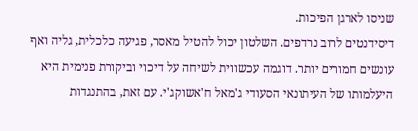שניסו לארגן הפיכות.
דיסידנטים לרוב נרדפים. השלטון יכול להטיל מאסר, פגיעה כלכלית, גליה ואף עונשים חמורים יותר. דוגמה עכשווית לשיחה על דיכוי וביקורת פנימית היא היעלמותו של העיתונאי הסעודי ג'מאל ח'אשוקג'י. עם זאת, בהתנגדות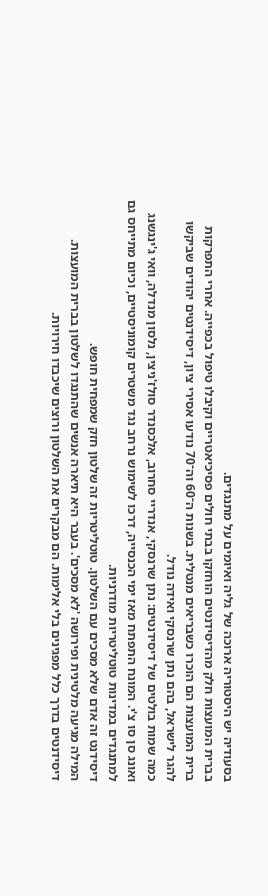בסעודיה יש היסטוריה ארוכה של גליה ואיומים על מתנגדים.
בברית המועצות חלק מהדיסידנטים הוחזקו בבתי חולים פסיכיאטריים וקיבלו טיפול בכפייה. אחרי התפרקות ברית המועצות הם הוכרו כשבריאים מנטלית. בשנות ה־60 וה־70 נודעו אסירי ציון, דיסידנטים יהודים שביקשו להגר לישראל, בהם נתן שרנסקי ואידה נודל.
כמה שמות בולטים של דיסידנטים: נתן שרנסקי, אנדריי סחרוב, אלכסנדר סולז'ניצין, נלסון מנדלה, וואי ג'ינגשנג ואונג סן סו צ'י. המונח התפתח מאז ימי הכנסייה, דרכו לשימוש נרחב נגד משטרים קומוניסטיים, וכיום מתייחס גם למתנגדים במדינות טוטליטריות מודרניות.
דיסידנט זה אדם שלא מסכים עם השלטון. טוטליטריות זה שלטון חזק שמפחית חופש.
המילה מגיעה מלטינית ופירושה 'לא מסכים'. בעבר היא תיארה אנשים שהתנגדו לשלטון בברית המועצות.
דיסידנטים בדרך כלל מפגינים בלי אלימות. הם מבקרים את השלטון ורוצים שיכבדו חירויות.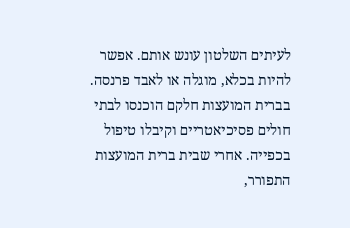לעיתים השלטון עונש אותם. אפשר להיות בכלא, מוגלה או לאבד פרנסה. בברית המועצות חלקם הוכנסו לבתי חולים פסיכיאטריים וקיבלו טיפול בכפייה. אחרי שבית ברית המועצות התפורר,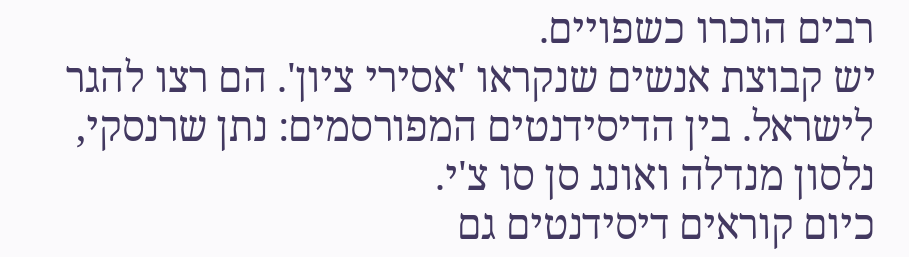רבים הוכרו כשפויים.
יש קבוצת אנשים שנקראו 'אסירי ציון'. הם רצו להגר לישראל. בין הדיסידנטים המפורסמים: נתן שרנסקי, נלסון מנדלה ואונג סן סו צ'י.
כיום קוראים דיסידנטים גם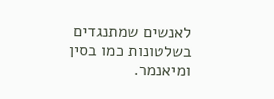לאנשים שמתנגדים בשלטונות כמו בסין ומיאנמר.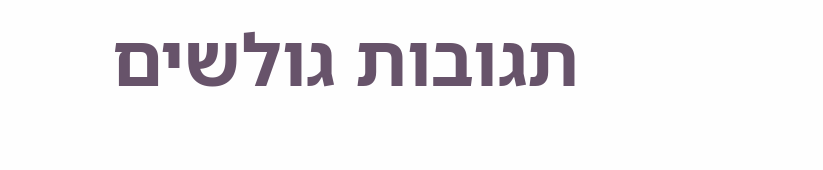תגובות גולשים